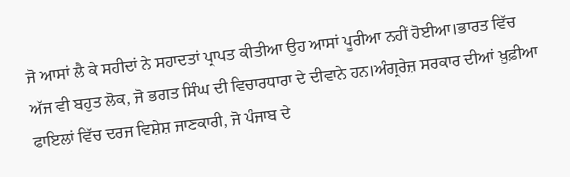ਜੋ ਆਸਾਂ ਲੈ ਕੇ ਸਹੀਦਾਂ ਨੇ ਸਹਾਦਤਾਂ ਪ੍ਰਾਪਤ ਕੀਤੀਆ ਉਹ ਆਸਾਂ ਪੂਰੀਆ ਨਹੀਂ ਹੋਈਆ।ਭਾਰਤ ਵਿੱਚ ਅੱਜ ਵੀ ਬਹੁਤ ਲੋਕ, ਜੋ ਭਗਤ ਸਿੰਘ ਦੀ ਵਿਚਾਰਧਾਰਾ ਦੇ ਦੀਵਾਨੇ ਹਨ।ਅੰਗ੍ਰਰੇਜ਼ ਸਰਕਾਰ ਦੀਆਂ ਖ਼ੁਫ਼ੀਆ ਫਾਇਲਾਂ ਵਿੱਚ ਦਰਜ ਵਿਸ਼ੇਸ਼ ਜਾਣਕਾਰੀ, ਜੋ ਪੰਜਾਬ ਦੇ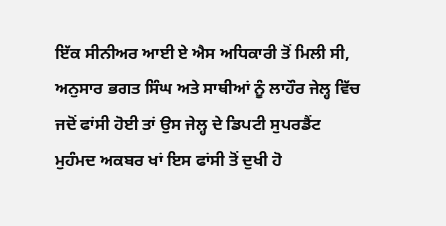ਇੱਕ ਸੀਨੀਅਰ ਆਈ ਏ ਐਸ ਅਧਿਕਾਰੀ ਤੋਂ ਮਿਲੀ ਸੀ, ਅਨੁਸਾਰ ਭਗਤ ਸਿੰਘ ਅਤੇ ਸਾਥੀਆਂ ਨੂੰ ਲਾਹੌਰ ਜੇਲ੍ਹ ਵਿੱਚ ਜਦੋਂ ਫਾਂਸੀ ਹੋਈ ਤਾਂ ਉਸ ਜੇਲ੍ਹ ਦੇ ਡਿਪਟੀ ਸੁਪਰਡੈਂਟ ਮੁਹੰਮਦ ਅਕਬਰ ਖਾਂ ਇਸ ਫਾਂਸੀ ਤੋਂ ਦੁਖੀ ਹੋ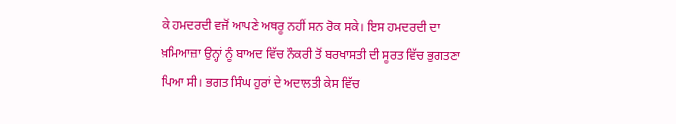ਕੇ ਹਮਦਰਦੀ ਵਜੋਂ ਆਪਣੇ ਅਥਰੂ ਨਹੀਂ ਸਨ ਰੋਕ ਸਕੇ। ਇਸ ਹਮਦਰਦੀ ਦਾ ਖ਼ਮਿਆਜ਼ਾ ਉਨ੍ਹਾਂ ਨੂੰ ਬਾਅਦ ਵਿੱਚ ਨੌਕਰੀ ਤੋਂ ਬਰਖਾਸਤੀ ਦੀ ਸੂਰਤ ਵਿੱਚ ਭੁਗਤਣਾ ਪਿਆ ਸੀ। ਭਗਤ ਸਿੰਘ ਹੁਰਾਂ ਦੇ ਅਦਾਲਤੀ ਕੇਸ ਵਿੱਚ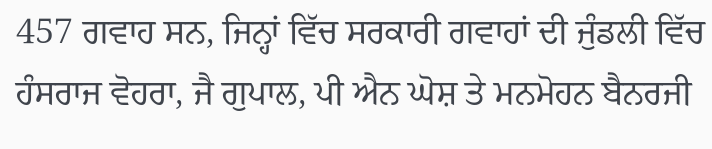457 ਗਵਾਹ ਸਨ, ਜਿਨ੍ਹਾਂ ਵਿੱਚ ਸਰਕਾਰੀ ਗਵਾਹਾਂ ਦੀ ਜੁੰਡਲੀ ਵਿੱਚ ਹੰਸਰਾਜ ਵੋਹਰਾ, ਜੈ ਗੁਪਾਲ, ਪੀ ਐਨ ਘੋਸ਼ ਤੇ ਮਨਮੋਹਨ ਬੈਨਰਜੀ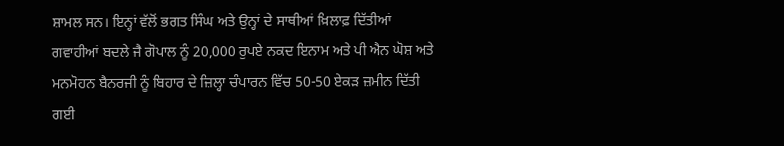ਸ਼ਾਮਲ ਸਨ। ਇਨ੍ਹਾਂ ਵੱਲੋਂ ਭਗਤ ਸਿੰਘ ਅਤੇ ਉਨ੍ਹਾਂ ਦੇ ਸਾਥੀਆਂ ਖ਼ਿਲਾਫ਼ ਦਿੱਤੀਆਂ ਗਵਾਹੀਆਂ ਬਦਲੇ ਜੈ ਗੋਪਾਲ ਨੂੰ 20,000 ਰੁਪਏ ਨਕਦ ਇਨਾਮ ਅਤੇ ਪੀ ਐਨ ਘੋਸ਼ ਅਤੇ ਮਨਮੋਹਨ ਬੈਨਰਜੀ ਨੂੰ ਬਿਹਾਰ ਦੇ ਜ਼ਿਲ੍ਹਾ ਚੰਪਾਰਨ ਵਿੱਚ 50-50 ਏਕੜ ਜ਼ਮੀਨ ਦਿੱਤੀ ਗਈ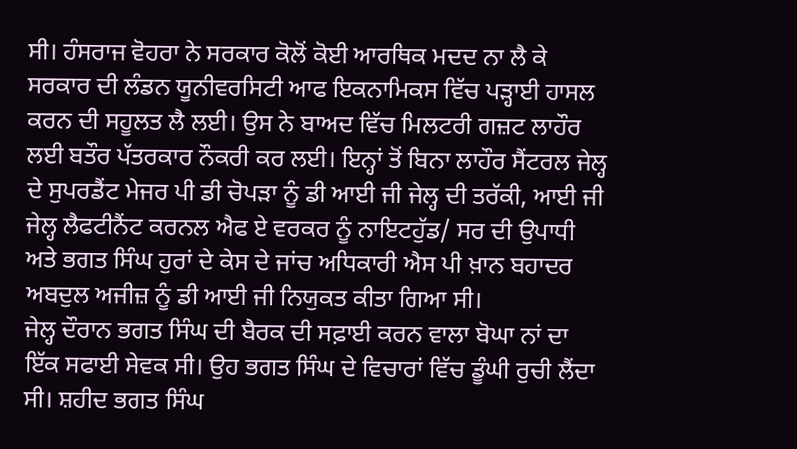ਸੀ। ਹੰਸਰਾਜ ਵੋਹਰਾ ਨੇ ਸਰਕਾਰ ਕੋਲੋਂ ਕੋਈ ਆਰਥਿਕ ਮਦਦ ਨਾ ਲੈ ਕੇ ਸਰਕਾਰ ਦੀ ਲੰਡਨ ਯੂਨੀਵਰਸਿਟੀ ਆਫ ਇਕਨਾਮਿਕਸ ਵਿੱਚ ਪੜ੍ਹਾਈ ਹਾਸਲ ਕਰਨ ਦੀ ਸਹੂਲਤ ਲੈ ਲਈ। ਉਸ ਨੇ ਬਾਅਦ ਵਿੱਚ ਮਿਲਟਰੀ ਗਜ਼ਟ ਲਾਹੌਰ ਲਈ ਬਤੌਰ ਪੱਤਰਕਾਰ ਨੌਕਰੀ ਕਰ ਲਈ। ਇਨ੍ਹਾਂ ਤੋਂ ਬਿਨਾ ਲਾਹੌਰ ਸੈਂਟਰਲ ਜੇਲ੍ਹ ਦੇ ਸੁਪਰਡੈਂਟ ਮੇਜਰ ਪੀ ਡੀ ਚੋਪੜਾ ਨੂੰ ਡੀ ਆਈ ਜੀ ਜੇਲ੍ਹ ਦੀ ਤਰੱਕੀ, ਆਈ ਜੀ ਜੇਲ੍ਹ ਲੈਫਟੀਨੈਂਟ ਕਰਨਲ ਐਫ ਏ ਵਰਕਰ ਨੂੰ ਨਾਇਟਹੁੱਡ/ ਸਰ ਦੀ ਉਪਾਧੀ ਅਤੇ ਭਗਤ ਸਿੰਘ ਹੁਰਾਂ ਦੇ ਕੇਸ ਦੇ ਜਾਂਚ ਅਧਿਕਾਰੀ ਐਸ ਪੀ ਖ਼ਾਨ ਬਹਾਦਰ ਅਬਦੁਲ ਅਜੀਜ਼ ਨੂੰ ਡੀ ਆਈ ਜੀ ਨਿਯੁਕਤ ਕੀਤਾ ਗਿਆ ਸੀ।
ਜੇਲ੍ਹ ਦੌਰਾਨ ਭਗਤ ਸਿੰਘ ਦੀ ਬੈਰਕ ਦੀ ਸਫ਼ਾਈ ਕਰਨ ਵਾਲਾ ਬੋਘਾ ਨਾਂ ਦਾ ਇੱਕ ਸਫਾਈ ਸੇਵਕ ਸੀ। ਉਹ ਭਗਤ ਸਿੰਘ ਦੇ ਵਿਚਾਰਾਂ ਵਿੱਚ ਡੂੰਘੀ ਰੁਚੀ ਲੈਂਦਾ ਸੀ। ਸ਼ਹੀਦ ਭਗਤ ਸਿੰਘ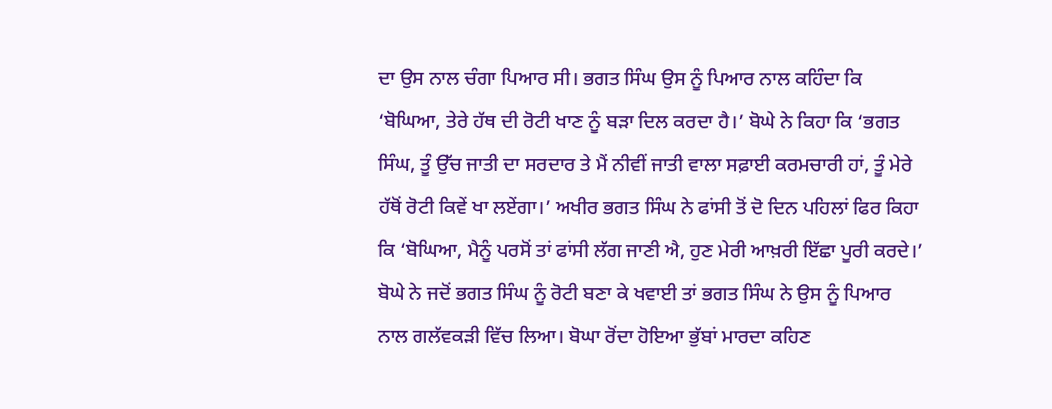ਦਾ ਉਸ ਨਾਲ ਚੰਗਾ ਪਿਆਰ ਸੀ। ਭਗਤ ਸਿੰਘ ਉਸ ਨੂੰ ਪਿਆਰ ਨਾਲ ਕਹਿੰਦਾ ਕਿ ‘ਬੋਘਿਆ, ਤੇਰੇ ਹੱਥ ਦੀ ਰੋਟੀ ਖਾਣ ਨੂੰ ਬੜਾ ਦਿਲ ਕਰਦਾ ਹੈ।’ ਬੋਘੇ ਨੇ ਕਿਹਾ ਕਿ ‘ਭਗਤ ਸਿੰਘ, ਤੂੰ ਉੱਚ ਜਾਤੀ ਦਾ ਸਰਦਾਰ ਤੇ ਮੈਂ ਨੀਵੀਂ ਜਾਤੀ ਵਾਲਾ ਸਫ਼ਾਈ ਕਰਮਚਾਰੀ ਹਾਂ, ਤੂੰ ਮੇਰੇ ਹੱਥੋਂ ਰੋਟੀ ਕਿਵੇਂ ਖਾ ਲਏਂਗਾ।’ ਅਖੀਰ ਭਗਤ ਸਿੰਘ ਨੇ ਫਾਂਸੀ ਤੋਂ ਦੋ ਦਿਨ ਪਹਿਲਾਂ ਫਿਰ ਕਿਹਾ ਕਿ ‘ਬੋਘਿਆ, ਮੈਨੂੰ ਪਰਸੋਂ ਤਾਂ ਫਾਂਸੀ ਲੱਗ ਜਾਣੀ ਐ, ਹੁਣ ਮੇਰੀ ਆਖ਼ਰੀ ਇੱਛਾ ਪੂਰੀ ਕਰਦੇ।’ ਬੋਘੇ ਨੇ ਜਦੋਂ ਭਗਤ ਸਿੰਘ ਨੂੰ ਰੋਟੀ ਬਣਾ ਕੇ ਖਵਾਈ ਤਾਂ ਭਗਤ ਸਿੰਘ ਨੇ ਉਸ ਨੂੰ ਪਿਆਰ ਨਾਲ ਗਲੱਵਕੜੀ ਵਿੱਚ ਲਿਆ। ਬੋਘਾ ਰੋਂਦਾ ਹੋਇਆ ਭੁੱਬਾਂ ਮਾਰਦਾ ਕਹਿਣ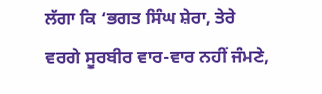ਲੱਗਾ ਕਿ ‘ਭਗਤ ਸਿੰਘ ਸ਼ੇਰਾ, ਤੇਰੇ ਵਰਗੇ ਸੂਰਬੀਰ ਵਾਰ-ਵਾਰ ਨਹੀਂ ਜੰਮਣੇ,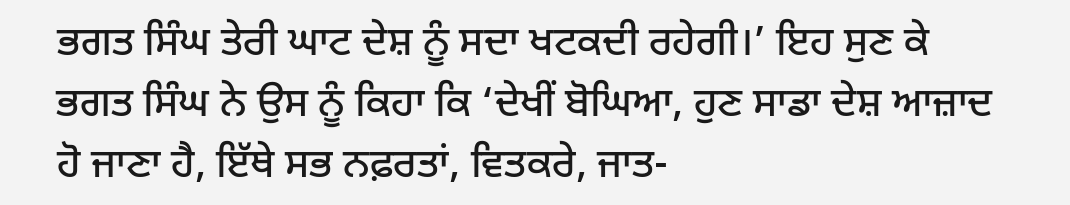ਭਗਤ ਸਿੰਘ ਤੇਰੀ ਘਾਟ ਦੇਸ਼ ਨੂੰ ਸਦਾ ਖਟਕਦੀ ਰਹੇਗੀ।’ ਇਹ ਸੁਣ ਕੇ ਭਗਤ ਸਿੰਘ ਨੇ ਉਸ ਨੂੰ ਕਿਹਾ ਕਿ ‘ਦੇਖੀਂ ਬੋਘਿਆ, ਹੁਣ ਸਾਡਾ ਦੇਸ਼ ਆਜ਼ਾਦ ਹੋ ਜਾਣਾ ਹੈ, ਇੱਥੇ ਸਭ ਨਫ਼ਰਤਾਂ, ਵਿਤਕਰੇ, ਜਾਤ-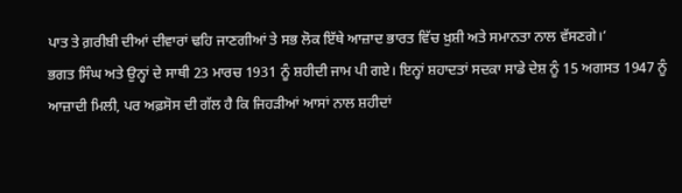ਪਾਤ ਤੇ ਗ਼ਰੀਬੀ ਦੀਆਂ ਦੀਵਾਰਾਂ ਢਹਿ ਜਾਣਗੀਆਂ ਤੇ ਸਭ ਲੋਕ ਇੱਥੇ ਆਜ਼ਾਦ ਭਾਰਤ ਵਿੱਚ ਖ਼ੁਸ਼ੀ ਅਤੇ ਸਮਾਨਤਾ ਨਾਲ ਵੱਸਣਗੇ।’
ਭਗਤ ਸਿੰਘ ਅਤੇ ਉਨ੍ਹਾਂ ਦੇ ਸਾਥੀ 23 ਮਾਰਚ 1931 ਨੂੰ ਸ਼ਹੀਦੀ ਜਾਮ ਪੀ ਗਏ। ਇਨ੍ਹਾਂ ਸ਼ਹਾਦਤਾਂ ਸਦਕਾ ਸਾਡੇ ਦੇਸ਼ ਨੂੰ 15 ਅਗਸਤ 1947 ਨੂੰ ਆਜ਼ਾਦੀ ਮਿਲੀ, ਪਰ ਅਫ਼ਸੋਸ ਦੀ ਗੱਲ ਹੈ ਕਿ ਜਿਹੜੀਆਂ ਆਸਾਂ ਨਾਲ ਸ਼ਹੀਦਾਂ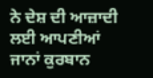ਨੇ ਦੇਸ਼ ਦੀ ਆਜ਼ਾਦੀ ਲਈ ਆਪਣੀਆਂ ਜਾਨਾਂ ਕੁਰਬਾਨ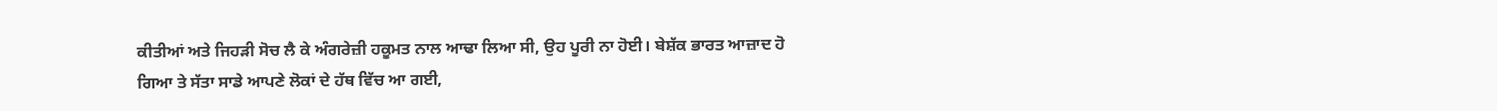ਕੀਤੀਆਂ ਅਤੇ ਜਿਹੜੀ ਸੋਚ ਲੈ ਕੇ ਅੰਗਰੇਜ਼ੀ ਹਕੂਮਤ ਨਾਲ ਆਢਾ ਲਿਆ ਸੀ, ਉਹ ਪੂਰੀ ਨਾ ਹੋਈ। ਬੇਸ਼ੱਕ ਭਾਰਤ ਆਜ਼ਾਦ ਹੋ ਗਿਆ ਤੇ ਸੱਤਾ ਸਾਡੇ ਆਪਣੇ ਲੋਕਾਂ ਦੇ ਹੱਥ ਵਿੱਚ ਆ ਗਈ,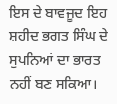ਇਸ ਦੇ ਬਾਵਜੂਦ ਇਹ ਸ਼ਹੀਦ ਭਗਤ ਸਿੰਘ ਦੇ ਸੁਪਨਿਆਂ ਦਾ ਭਾਰਤ ਨਹੀਂ ਬਣ ਸਕਿਆ।